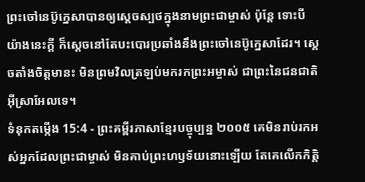ព្រះចៅនេប៊ូក្នេសាបានឲ្យស្ដេចស្បថក្នុងនាមព្រះជាម្ចាស់ ប៉ុន្តែ ទោះបីយ៉ាងនេះក្ដី ក៏ស្ដេចនៅតែបះបោរប្រឆាំងនឹងព្រះចៅនេប៊ូក្នេសាដែរ។ ស្ដេចតាំងចិត្តមានះ មិនព្រមវិលត្រឡប់មករកព្រះអម្ចាស់ ជាព្រះនៃជនជាតិអ៊ីស្រាអែលទេ។
ទំនុកតម្កើង 15:4 - ព្រះគម្ពីរភាសាខ្មែរបច្ចុប្បន្ន ២០០៥ គេមិនរាប់រកអស់អ្នកដែលព្រះជាម្ចាស់ មិនគាប់ព្រះហឫទ័យនោះឡើយ តែគេលើកកិត្តិ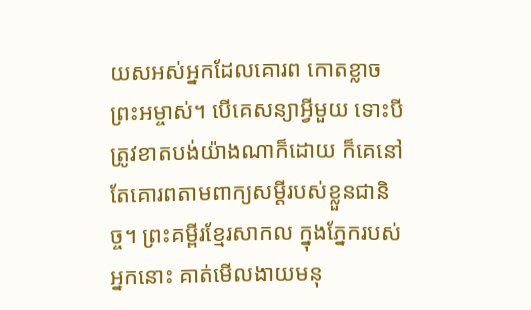យសអស់អ្នកដែលគោរព កោតខ្លាចព្រះអម្ចាស់។ បើគេសន្យាអ្វីមួយ ទោះបីត្រូវខាតបង់យ៉ាងណាក៏ដោយ ក៏គេនៅតែគោរពតាមពាក្យសម្ដីរបស់ខ្លួនជានិច្ច។ ព្រះគម្ពីរខ្មែរសាកល ក្នុងភ្នែករបស់អ្នកនោះ គាត់មើលងាយមនុ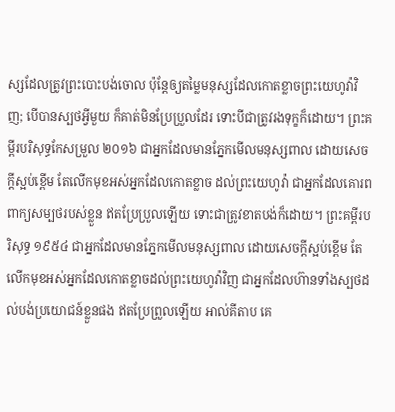ស្សដែលត្រូវព្រះបោះបង់ចោល ប៉ុន្តែឲ្យតម្លៃមនុស្សដែលកោតខ្លាចព្រះយេហូវ៉ាវិញ; បើបានស្បថអ្វីមួយ ក៏គាត់មិនប្រែប្រួលដែរ ទោះបីជាត្រូវរងទុក្ខក៏ដោយ។ ព្រះគម្ពីរបរិសុទ្ធកែសម្រួល ២០១៦ ជាអ្នកដែលមានភ្នែកមើលមនុស្សពាល ដោយសេចក្ដីស្អប់ខ្ពើម តែលើកមុខអស់អ្នកដែលកោតខ្លាច ដល់ព្រះយេហូវ៉ា ជាអ្នកដែលគោរពពាក្យសម្បថរបស់ខ្លួន ឥតប្រែប្រួលឡើយ ទោះជាត្រូវខាតបង់ក៏ដោយ។ ព្រះគម្ពីរបរិសុទ្ធ ១៩៥៤ ជាអ្នកដែលមានភ្នែកមើលមនុស្សពាល ដោយសេចក្ដីស្អប់ខ្ពើម តែលើកមុខអស់អ្នកដែលកោតខ្លាចដល់ព្រះយេហូវ៉ាវិញ ជាអ្នកដែលហ៊ានទាំងស្បថដល់បង់ប្រយោជន៍ខ្លួនផង ឥតប្រែព្រួលឡើយ អាល់គីតាប គេ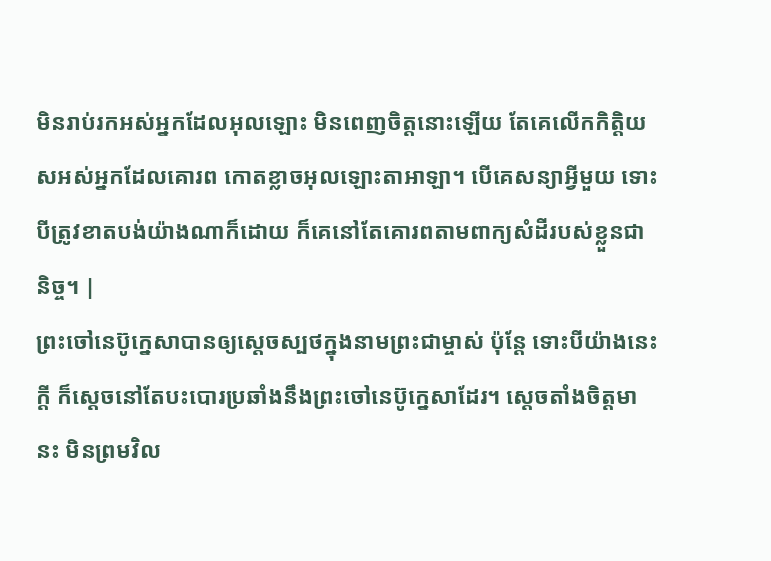មិនរាប់រកអស់អ្នកដែលអុលឡោះ មិនពេញចិត្តនោះឡើយ តែគេលើកកិត្តិយសអស់អ្នកដែលគោរព កោតខ្លាចអុលឡោះតាអាឡា។ បើគេសន្យាអ្វីមួយ ទោះបីត្រូវខាតបង់យ៉ាងណាក៏ដោយ ក៏គេនៅតែគោរពតាមពាក្យសំដីរបស់ខ្លួនជានិច្ច។ |
ព្រះចៅនេប៊ូក្នេសាបានឲ្យស្ដេចស្បថក្នុងនាមព្រះជាម្ចាស់ ប៉ុន្តែ ទោះបីយ៉ាងនេះក្ដី ក៏ស្ដេចនៅតែបះបោរប្រឆាំងនឹងព្រះចៅនេប៊ូក្នេសាដែរ។ ស្ដេចតាំងចិត្តមានះ មិនព្រមវិល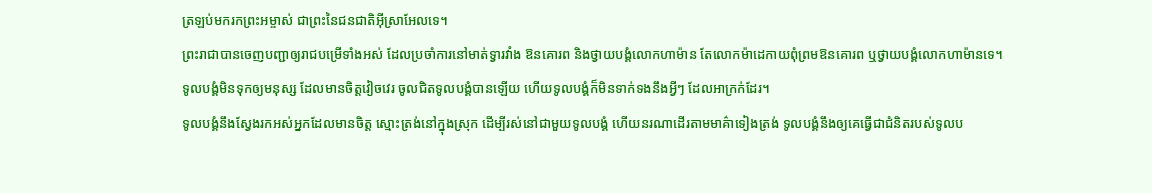ត្រឡប់មករកព្រះអម្ចាស់ ជាព្រះនៃជនជាតិអ៊ីស្រាអែលទេ។
ព្រះរាជាបានចេញបញ្ជាឲ្យរាជបម្រើទាំងអស់ ដែលប្រចាំការនៅមាត់ទ្វារវាំង ឱនគោរព និងថ្វាយបង្គំលោកហាម៉ាន តែលោកម៉ាដេកាយពុំព្រមឱនគោរព ឬថ្វាយបង្គំលោកហាម៉ានទេ។
ទូលបង្គំមិនទុកឲ្យមនុស្ស ដែលមានចិត្តវៀចវេរ ចូលជិតទូលបង្គំបានឡើយ ហើយទូលបង្គំក៏មិនទាក់ទងនឹងអ្វីៗ ដែលអាក្រក់ដែរ។
ទូលបង្គំនឹងស្វែងរកអស់អ្នកដែលមានចិត្ត ស្មោះត្រង់នៅក្នុងស្រុក ដើម្បីរស់នៅជាមួយទូលបង្គំ ហើយនរណាដើរតាមមាគ៌ាទៀងត្រង់ ទូលបង្គំនឹងឲ្យគេធ្វើជាជំនិតរបស់ទូលប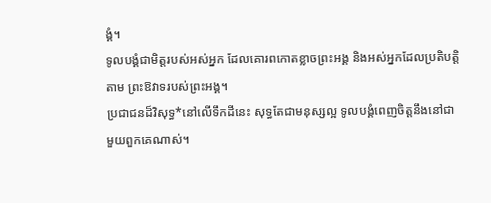ង្គំ។
ទូលបង្គំជាមិត្តរបស់អស់អ្នក ដែលគោរពកោតខ្លាចព្រះអង្គ និងអស់អ្នកដែលប្រតិបត្តិតាម ព្រះឱវាទរបស់ព្រះអង្គ។
ប្រជាជនដ៏វិសុទ្ធ*នៅលើទឹកដីនេះ សុទ្ធតែជាមនុស្សល្អ ទូលបង្គំពេញចិត្តនឹងនៅជាមួយពួកគេណាស់។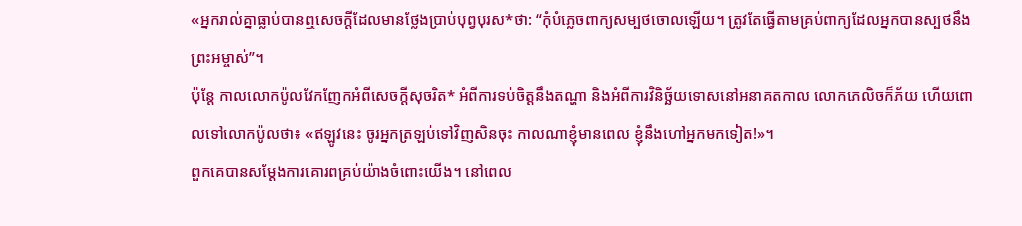«អ្នករាល់គ្នាធ្លាប់បានឮសេចក្ដីដែលមានថ្លែងប្រាប់បុព្វបុរស*ថា: “កុំបំភ្លេចពាក្យសម្បថចោលឡើយ។ ត្រូវតែធ្វើតាមគ្រប់ពាក្យដែលអ្នកបានស្បថនឹងព្រះអម្ចាស់”។
ប៉ុន្តែ កាលលោកប៉ូលវែកញែកអំពីសេចក្ដីសុចរិត* អំពីការទប់ចិត្តនឹងតណ្ហា និងអំពីការវិនិច្ឆ័យទោសនៅអនាគតកាល លោកភេលិចក៏ភ័យ ហើយពោលទៅលោកប៉ូលថា៖ «ឥឡូវនេះ ចូរអ្នកត្រឡប់ទៅវិញសិនចុះ កាលណាខ្ញុំមានពេល ខ្ញុំនឹងហៅអ្នកមកទៀត!»។
ពួកគេបានសម្តែងការគោរពគ្រប់យ៉ាងចំពោះយើង។ នៅពេល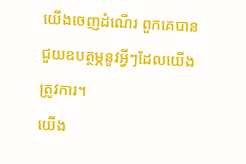យើងចេញដំណើរ ពួកគេបានជួយឧបត្ថម្ភនូវអ្វីៗដែលយើងត្រូវការ។
យើង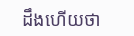ដឹងហើយថា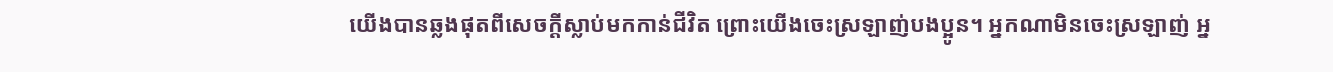យើងបានឆ្លងផុតពីសេចក្ដីស្លាប់មកកាន់ជីវិត ព្រោះយើងចេះស្រឡាញ់បងប្អូន។ អ្នកណាមិនចេះស្រឡាញ់ អ្ន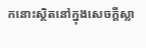កនោះស្ថិតនៅក្នុងសេចក្ដីស្លា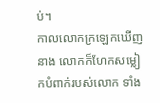ប់។
កាលលោកក្រឡេកឃើញនាង លោកក៏ហែកសម្លៀកបំពាក់របស់លោក ទាំង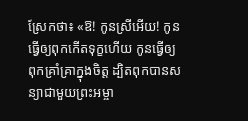ស្រែកថា៖ «ឱ! កូនស្រីអើយ! កូនធ្វើឲ្យពុកកើតទុក្ខហើយ កូនធ្វើឲ្យពុកគ្រាំគ្រាក្នុងចិត្ត ដ្បិតពុកបានសន្យាជាមួយព្រះអម្ចា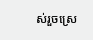ស់រួចស្រេ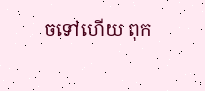ចទៅហើយ ពុក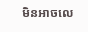មិនអាចលេ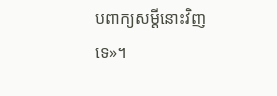បពាក្យសម្ដីនោះវិញទេ»។